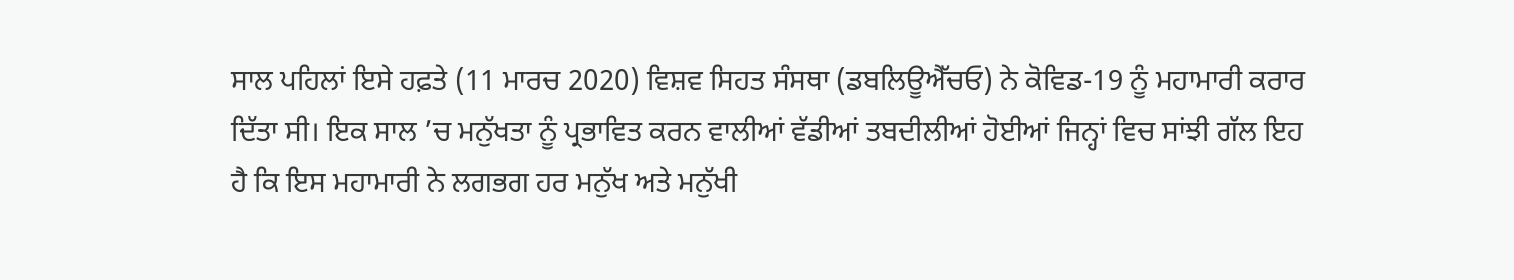ਸਾਲ ਪਹਿਲਾਂ ਇਸੇ ਹਫ਼ਤੇ (11 ਮਾਰਚ 2020) ਵਿਸ਼ਵ ਸਿਹਤ ਸੰਸਥਾ (ਡਬਲਿਊਐੱਚਓ) ਨੇ ਕੋਵਿਡ-19 ਨੂੰ ਮਹਾਮਾਰੀ ਕਰਾਰ ਦਿੱਤਾ ਸੀ। ਇਕ ਸਾਲ ’ਚ ਮਨੁੱਖਤਾ ਨੂੰ ਪ੍ਰਭਾਵਿਤ ਕਰਨ ਵਾਲੀਆਂ ਵੱਡੀਆਂ ਤਬਦੀਲੀਆਂ ਹੋਈਆਂ ਜਿਨ੍ਹਾਂ ਵਿਚ ਸਾਂਝੀ ਗੱਲ ਇਹ ਹੈ ਕਿ ਇਸ ਮਹਾਮਾਰੀ ਨੇ ਲਗਭਗ ਹਰ ਮਨੁੱਖ ਅਤੇ ਮਨੁੱਖੀ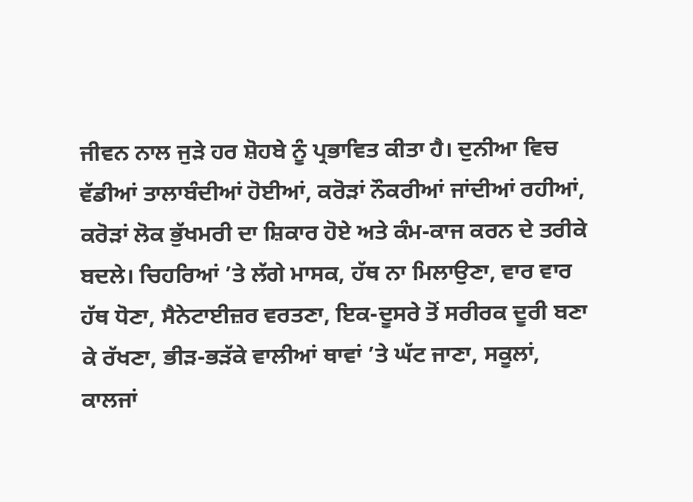ਜੀਵਨ ਨਾਲ ਜੁੜੇ ਹਰ ਸ਼ੋਹਬੇ ਨੂੰ ਪ੍ਰਭਾਵਿਤ ਕੀਤਾ ਹੈ। ਦੁਨੀਆ ਵਿਚ ਵੱਡੀਆਂ ਤਾਲਾਬੰਦੀਆਂ ਹੋਈਆਂ, ਕਰੋੜਾਂ ਨੌਕਰੀਆਂ ਜਾਂਦੀਆਂ ਰਹੀਆਂ, ਕਰੋੜਾਂ ਲੋਕ ਭੁੱਖਮਰੀ ਦਾ ਸ਼ਿਕਾਰ ਹੋਏ ਅਤੇ ਕੰਮ-ਕਾਜ ਕਰਨ ਦੇ ਤਰੀਕੇ ਬਦਲੇ। ਚਿਹਰਿਆਂ ’ਤੇ ਲੱਗੇ ਮਾਸਕ, ਹੱਥ ਨਾ ਮਿਲਾਉਣਾ, ਵਾਰ ਵਾਰ ਹੱਥ ਧੋਣਾ, ਸੈਨੇਟਾਈਜ਼ਰ ਵਰਤਣਾ, ਇਕ-ਦੂਸਰੇ ਤੋਂ ਸਰੀਰਕ ਦੂਰੀ ਬਣਾ ਕੇ ਰੱਖਣਾ, ਭੀੜ-ਭੜੱਕੇ ਵਾਲੀਆਂ ਥਾਵਾਂ ’ਤੇ ਘੱਟ ਜਾਣਾ, ਸਕੂਲਾਂ, ਕਾਲਜਾਂ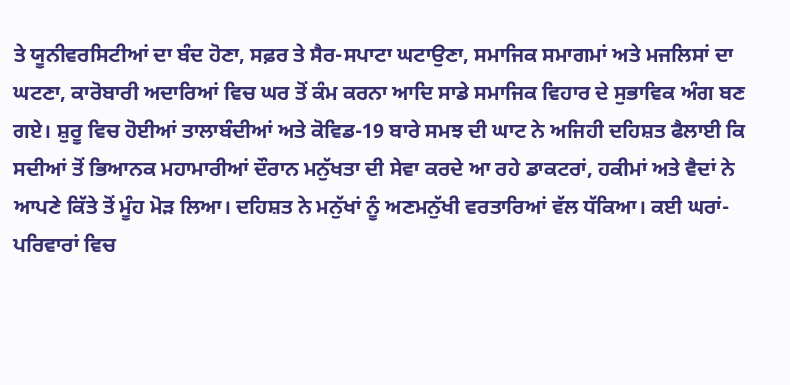ਤੇ ਯੂਨੀਵਰਸਿਟੀਆਂ ਦਾ ਬੰਦ ਹੋਣਾ, ਸਫ਼ਰ ਤੇ ਸੈਰ-ਸਪਾਟਾ ਘਟਾਉਣਾ, ਸਮਾਜਿਕ ਸਮਾਗਮਾਂ ਅਤੇ ਮਜਲਿਸਾਂ ਦਾ ਘਟਣਾ, ਕਾਰੋਬਾਰੀ ਅਦਾਰਿਆਂ ਵਿਚ ਘਰ ਤੋਂ ਕੰਮ ਕਰਨਾ ਆਦਿ ਸਾਡੇ ਸਮਾਜਿਕ ਵਿਹਾਰ ਦੇ ਸੁਭਾਵਿਕ ਅੰਗ ਬਣ ਗਏ। ਸ਼ੁਰੂ ਵਿਚ ਹੋਈਆਂ ਤਾਲਾਬੰਦੀਆਂ ਅਤੇ ਕੋਵਿਡ-19 ਬਾਰੇ ਸਮਝ ਦੀ ਘਾਟ ਨੇ ਅਜਿਹੀ ਦਹਿਸ਼ਤ ਫੈਲਾਈ ਕਿ ਸਦੀਆਂ ਤੋਂ ਭਿਆਨਕ ਮਹਾਮਾਰੀਆਂ ਦੌਰਾਨ ਮਨੁੱਖਤਾ ਦੀ ਸੇਵਾ ਕਰਦੇ ਆ ਰਹੇ ਡਾਕਟਰਾਂ, ਹਕੀਮਾਂ ਅਤੇ ਵੈਦਾਂ ਨੇ ਆਪਣੇ ਕਿੱਤੇ ਤੋਂ ਮੂੰਹ ਮੋੜ ਲਿਆ। ਦਹਿਸ਼ਤ ਨੇ ਮਨੁੱਖਾਂ ਨੂੰ ਅਣਮਨੁੱਖੀ ਵਰਤਾਰਿਆਂ ਵੱਲ ਧੱਕਿਆ। ਕਈ ਘਰਾਂ-ਪਰਿਵਾਰਾਂ ਵਿਚ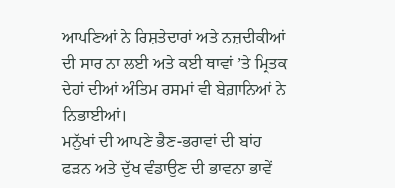ਆਪਣਿਆਂ ਨੇ ਰਿਸ਼ਤੇਦਾਰਾਂ ਅਤੇ ਨਜ਼ਦੀਕੀਆਂ ਦੀ ਸਾਰ ਨਾ ਲਈ ਅਤੇ ਕਈ ਥਾਵਾਂ ’ਤੇ ਮ੍ਰਿਤਕ ਦੇਹਾਂ ਦੀਆਂ ਅੰਤਿਮ ਰਸਮਾਂ ਵੀ ਬੇਗ਼ਾਨਿਆਂ ਨੇ ਨਿਭਾਈਆਂ।
ਮਨੁੱਖਾਂ ਦੀ ਆਪਣੇ ਭੈਣ-ਭਰਾਵਾਂ ਦੀ ਬਾਂਹ ਫੜਨ ਅਤੇ ਦੁੱਖ ਵੰਡਾਉਣ ਦੀ ਭਾਵਨਾ ਭਾਵੇਂ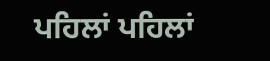ਪਹਿਲਾਂ ਪਹਿਲਾਂ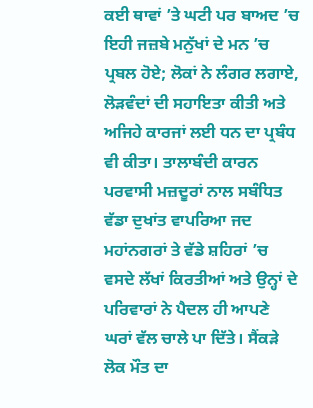ਕਈ ਥਾਵਾਂ ’ਤੇ ਘਟੀ ਪਰ ਬਾਅਦ ’ਚ ਇਹੀ ਜਜ਼ਬੇ ਮਨੁੱਖਾਂ ਦੇ ਮਨ ’ਚ ਪ੍ਰਬਲ ਹੋਏ; ਲੋਕਾਂ ਨੇ ਲੰਗਰ ਲਗਾਏ, ਲੋੜਵੰਦਾਂ ਦੀ ਸਹਾਇਤਾ ਕੀਤੀ ਅਤੇ ਅਜਿਹੇ ਕਾਰਜਾਂ ਲਈ ਧਨ ਦਾ ਪ੍ਰਬੰਧ ਵੀ ਕੀਤਾ। ਤਾਲਾਬੰਦੀ ਕਾਰਨ ਪਰਵਾਸੀ ਮਜ਼ਦੂਰਾਂ ਨਾਲ ਸਬੰਧਿਤ ਵੱਡਾ ਦੁਖਾਂਤ ਵਾਪਰਿਆ ਜਦ ਮਹਾਂਨਗਰਾਂ ਤੇ ਵੱਡੇ ਸ਼ਹਿਰਾਂ ’ਚ ਵਸਦੇ ਲੱਖਾਂ ਕਿਰਤੀਆਂ ਅਤੇ ਉਨ੍ਹਾਂ ਦੇ ਪਰਿਵਾਰਾਂ ਨੇ ਪੈਦਲ ਹੀ ਆਪਣੇ ਘਰਾਂ ਵੱਲ ਚਾਲੇ ਪਾ ਦਿੱਤੇ। ਸੈਂਕੜੇ ਲੋਕ ਮੌਤ ਦਾ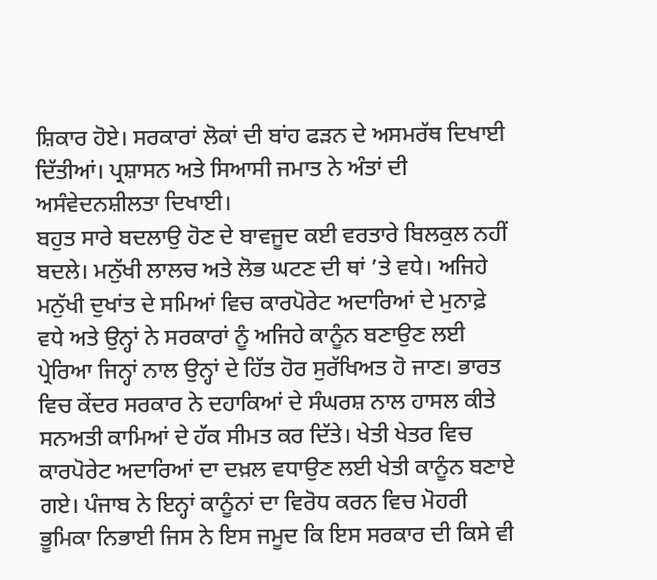ਸ਼ਿਕਾਰ ਹੋਏ। ਸਰਕਾਰਾਂ ਲੋਕਾਂ ਦੀ ਬਾਂਹ ਫੜਨ ਦੇ ਅਸਮਰੱਥ ਦਿਖਾਈ ਦਿੱਤੀਆਂ। ਪ੍ਰਸ਼ਾਸਨ ਅਤੇ ਸਿਆਸੀ ਜਮਾਤ ਨੇ ਅੰਤਾਂ ਦੀ ਅਸੰਵੇਦਨਸ਼ੀਲਤਾ ਦਿਖਾਈ।
ਬਹੁਤ ਸਾਰੇ ਬਦਲਾਉ ਹੋਣ ਦੇ ਬਾਵਜੂਦ ਕਈ ਵਰਤਾਰੇ ਬਿਲਕੁਲ ਨਹੀਂ ਬਦਲੇ। ਮਨੁੱਖੀ ਲਾਲਚ ਅਤੇ ਲੋਭ ਘਟਣ ਦੀ ਥਾਂ ’ਤੇ ਵਧੇ। ਅਜਿਹੇ ਮਨੁੱਖੀ ਦੁਖਾਂਤ ਦੇ ਸਮਿਆਂ ਵਿਚ ਕਾਰਪੋਰੇਟ ਅਦਾਰਿਆਂ ਦੇ ਮੁਨਾਫ਼ੇ ਵਧੇ ਅਤੇ ਉਨ੍ਹਾਂ ਨੇ ਸਰਕਾਰਾਂ ਨੂੰ ਅਜਿਹੇ ਕਾਨੂੰਨ ਬਣਾਉਣ ਲਈ ਪ੍ਰੇਰਿਆ ਜਿਨ੍ਹਾਂ ਨਾਲ ਉਨ੍ਹਾਂ ਦੇ ਹਿੱਤ ਹੋਰ ਸੁਰੱਖਿਅਤ ਹੋ ਜਾਣ। ਭਾਰਤ ਵਿਚ ਕੇਂਦਰ ਸਰਕਾਰ ਨੇ ਦਹਾਕਿਆਂ ਦੇ ਸੰਘਰਸ਼ ਨਾਲ ਹਾਸਲ ਕੀਤੇ ਸਨਅਤੀ ਕਾਮਿਆਂ ਦੇ ਹੱਕ ਸੀਮਤ ਕਰ ਦਿੱਤੇ। ਖੇਤੀ ਖੇਤਰ ਵਿਚ ਕਾਰਪੋਰੇਟ ਅਦਾਰਿਆਂ ਦਾ ਦਖ਼ਲ ਵਧਾਉਣ ਲਈ ਖੇਤੀ ਕਾਨੂੰਨ ਬਣਾਏ ਗਏ। ਪੰਜਾਬ ਨੇ ਇਨ੍ਹਾਂ ਕਾਨੂੰਨਾਂ ਦਾ ਵਿਰੋਧ ਕਰਨ ਵਿਚ ਮੋਹਰੀ ਭੂਮਿਕਾ ਨਿਭਾਈ ਜਿਸ ਨੇ ਇਸ ਜਮੂਦ ਕਿ ਇਸ ਸਰਕਾਰ ਦੀ ਕਿਸੇ ਵੀ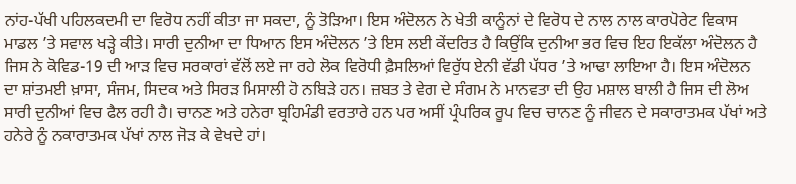ਨਾਂਹ-ਪੱਖੀ ਪਹਿਲਕਦਮੀ ਦਾ ਵਿਰੋਧ ਨਹੀਂ ਕੀਤਾ ਜਾ ਸਕਦਾ, ਨੂੰ ਤੋੜਿਆ। ਇਸ ਅੰਦੋਲਨ ਨੇ ਖੇਤੀ ਕਾਨੂੰਨਾਂ ਦੇ ਵਿਰੋਧ ਦੇ ਨਾਲ ਨਾਲ ਕਾਰਪੋਰੇਟ ਵਿਕਾਸ ਮਾਡਲ ’ਤੇ ਸਵਾਲ ਖੜ੍ਹੇ ਕੀਤੇ। ਸਾਰੀ ਦੁਨੀਆ ਦਾ ਧਿਆਨ ਇਸ ਅੰਦੋਲਨ ’ਤੇ ਇਸ ਲਈ ਕੇਂਦਰਿਤ ਹੈ ਕਿਉਂਕਿ ਦੁਨੀਆ ਭਰ ਵਿਚ ਇਹ ਇਕੱਲਾ ਅੰਦੋਲਨ ਹੈ ਜਿਸ ਨੇ ਕੋਵਿਡ-19 ਦੀ ਆੜ ਵਿਚ ਸਰਕਾਰਾਂ ਵੱਲੋਂ ਲਏ ਜਾ ਰਹੇ ਲੋਕ ਵਿਰੋਧੀ ਫ਼ੈਸਲਿਆਂ ਵਿਰੁੱਧ ਏਨੀ ਵੱਡੀ ਪੱਧਰ ’ਤੇ ਆਢਾ ਲਾਇਆ ਹੈ। ਇਸ ਅੰਦੋਲਨ ਦਾ ਸ਼ਾਂਤਮਈ ਖ਼ਾਸਾ, ਸੰਜਮ, ਸਿਦਕ ਅਤੇ ਸਿਰੜ ਮਿਸਾਲੀ ਹੋ ਨਬਿੜੇ ਹਨ। ਜ਼ਬਤ ਤੇ ਵੇਗ ਦੇ ਸੰਗਮ ਨੇ ਮਾਨਵਤਾ ਦੀ ਉਹ ਮਸ਼ਾਲ ਬਾਲੀ ਹੈ ਜਿਸ ਦੀ ਲੋਅ ਸਾਰੀ ਦੁਨੀਆਂ ਵਿਚ ਫੈਲ ਰਹੀ ਹੈ। ਚਾਨਣ ਅਤੇ ਹਨੇਰਾ ਬ੍ਰਹਿਮੰਡੀ ਵਰਤਾਰੇ ਹਨ ਪਰ ਅਸੀਂ ਪ੍ਰੰਪਰਿਕ ਰੂਪ ਵਿਚ ਚਾਨਣ ਨੂੰ ਜੀਵਨ ਦੇ ਸਕਾਰਾਤਮਕ ਪੱਖਾਂ ਅਤੇ ਹਨੇਰੇ ਨੂੰ ਨਕਾਰਾਤਮਕ ਪੱਖਾਂ ਨਾਲ ਜੋੜ ਕੇ ਵੇਖਦੇ ਹਾਂ।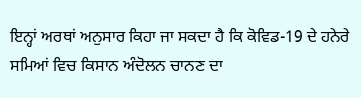ਇਨ੍ਹਾਂ ਅਰਥਾਂ ਅਨੁਸਾਰ ਕਿਹਾ ਜਾ ਸਕਦਾ ਹੈ ਕਿ ਕੋਵਿਡ-19 ਦੇ ਹਨੇਰੇ ਸਮਿਆਂ ਵਿਚ ਕਿਸਾਨ ਅੰਦੋਲਨ ਚਾਨਣ ਦਾ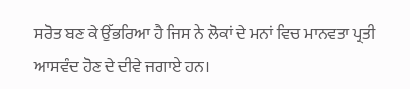ਸਰੋਤ ਬਣ ਕੇ ਉੱਭਰਿਆ ਹੈ ਜਿਸ ਨੇ ਲੋਕਾਂ ਦੇ ਮਨਾਂ ਵਿਚ ਮਾਨਵਤਾ ਪ੍ਰਤੀ ਆਸਵੰਦ ਹੋਣ ਦੇ ਦੀਵੇ ਜਗਾਏ ਹਨ।